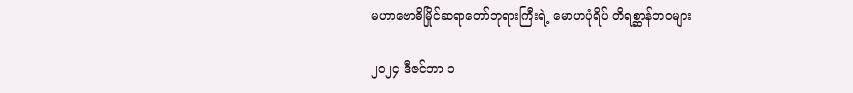မဟာဗောဓိမြိုင်ဆရာတော်ဘုရားကြီးရဲ့ မောဟပုံရိပ် တိရစ္ဆာန်ဘဝများ

၂၀၂၄ ဒီဇင်ဘာ ၁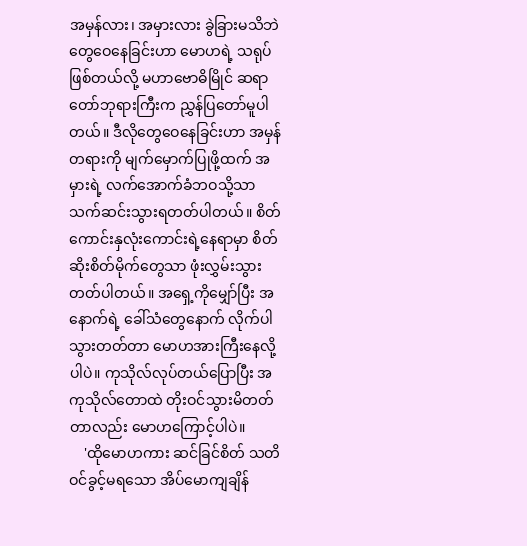အမှန်လား၊ အမှားလား ခွဲခြားမသိဘဲ တွေဝေနေခြင်းဟာ မောဟရဲ့ သရုပ်ဖြစ်တယ်လို့ မဟာဗောဓိမြိုင် ဆရာတော်ဘုရားကြီးက ညွှန်ပြတော်မူပါတယ်။ ဒီလိုတွေဝေနေခြင်းဟာ အမှန်တရားကို မျက်မှောက်ပြုဖို့ထက် အမှားရဲ့ လက်အောက်ခံဘဝသို့သာ သက်ဆင်းသွားရတတ်ပါတယ်။ စိတ်ကောင်းနှလုံးကောင်းရဲ့နေရာမှာ စိတ်ဆိုးစိတ်မိုက်တွေသာ ဖုံးလွှမ်းသွားတတ်ပါတယ်။ အရှေ့ကိုမျှော်ပြီး အနောက်ရဲ့ ခေါ်သံတွေနောက် လိုက်ပါသွားတတ်တာ မောဟအားကြီးနေလို့ပါပဲ။ ကုသိုလ်လုပ်တယ်ပြောပြီး အကုသိုလ်တောထဲ တိုးဝင်သွားမိတတ်တာလည်း မောဟကြောင့်ပါပဲ။
    'ထိုမောဟကား ဆင်ခြင်စိတ် သတိဝင်ခွင့်မရသော အိပ်မောကျချိန်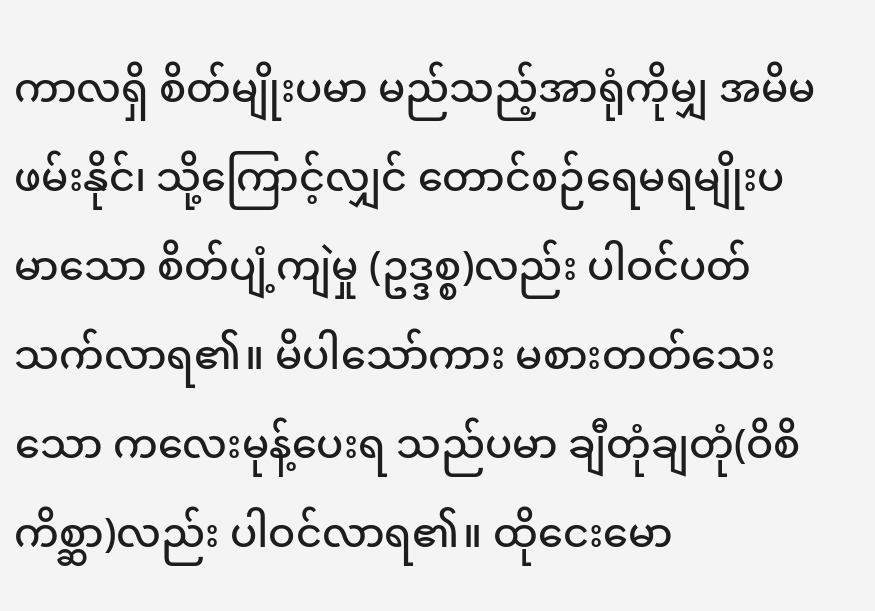ကာလရှိ စိတ်မျိုးပမာ မည်သည့်အာရုံကိုမျှ အမိမဖမ်းနိုင်၊ သို့ကြောင့်လျှင် တောင်စဉ်ရေမရမျိုးပမာသော စိတ်ပျံ့ကျဲမှု (ဥဒ္ဒစ္စ)လည်း ပါဝင်ပတ် သက်လာရ၏။ မိပါသော်ကား မစားတတ်သေးသော ကလေးမုန့်ပေးရ သည်ပမာ ချီတုံချတုံ(ဝိစိကိစ္ဆာ)လည်း ပါဝင်လာရ၏။ ထိုငေးမော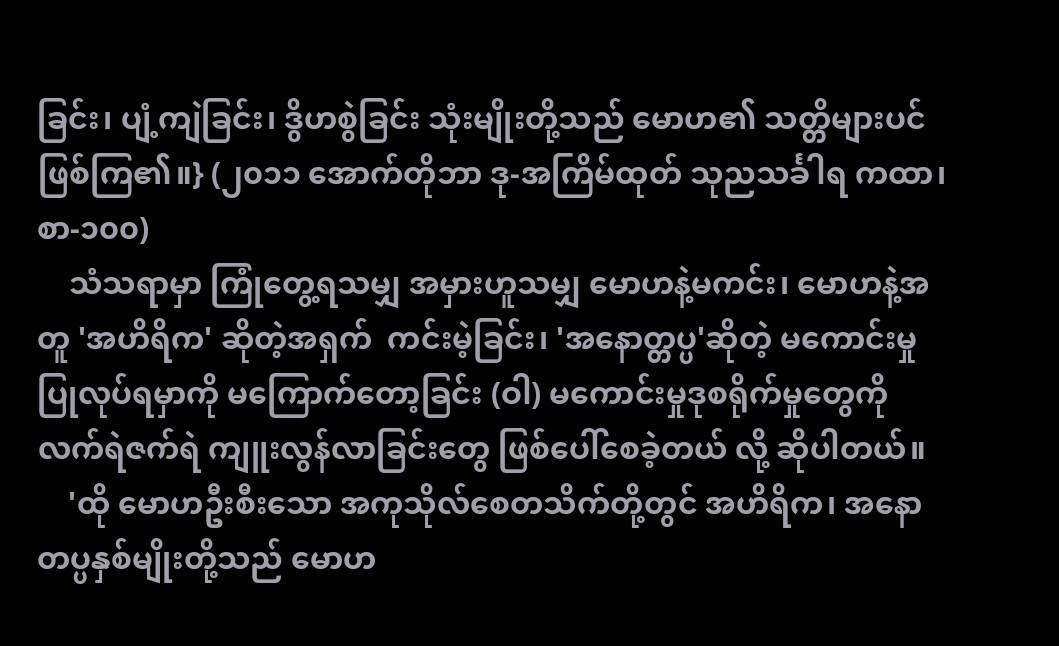ခြင်း၊ ပျံ့ကျဲခြင်း၊ ဒွိဟစွဲခြင်း သုံးမျိုးတို့သည် မောဟ၏ သတ္တိများပင် ဖြစ်ကြ၏။} (၂၀၁၁ အောက်တိုဘာ ဒု-အကြိမ်ထုတ် သုညသင်္ခါရ ကထာ၊ စာ-၁၀၀)
    သံသရာမှာ ကြုံတွေ့ရသမျှ အမှားဟူသမျှ မောဟနဲ့မကင်း၊ မောဟနဲ့အတူ 'အဟိရိက' ဆိုတဲ့အရှက်  ကင်းမဲ့ခြင်း၊ 'အနောတ္တပ္ပ'ဆိုတဲ့ မကောင်းမှု ပြုလုပ်ရမှာကို မကြောက်တော့ခြင်း (ဝါ) မကောင်းမှုဒုစရိုက်မှုတွေကို လက်ရဲဇက်ရဲ ကျူးလွန်လာခြင်းတွေ ဖြစ်ပေါ်စေခဲ့တယ် လို့ ဆိုပါတယ်။
    'ထို မောဟဦးစီးသော အကုသိုလ်စေတသိက်တို့တွင် အဟိရိက၊ အနောတပ္ပနှစ်မျိုးတို့သည် မောဟ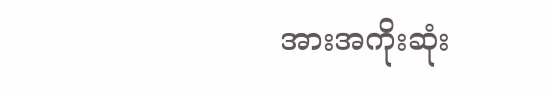အားအကိုးဆုံး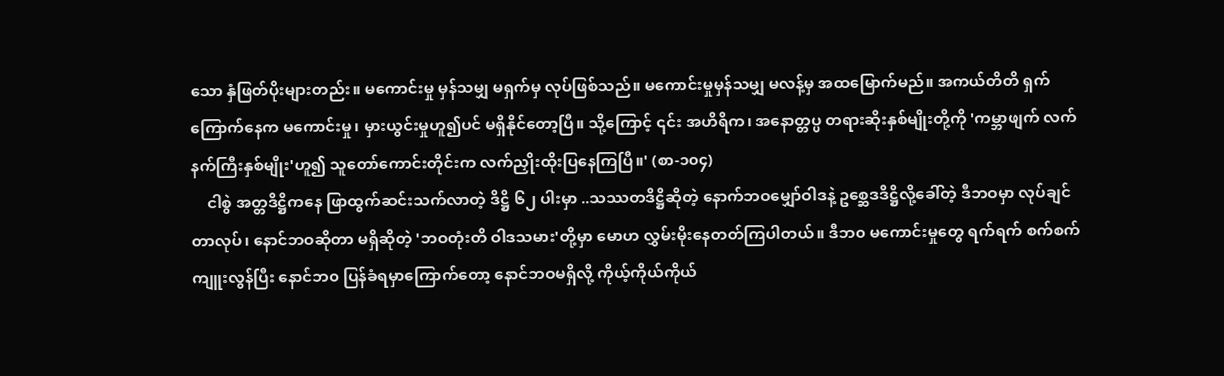သော နှံဖြတ်ပိုးများတည်း။ မကောင်းမှု မှန်သမျှ မရှက်မှ လုပ်ဖြစ်သည်။ မကောင်းမှုမှန်သမျှ မလန့်မှ အထမြောက်မည်။ အကယ်တိတိ ရှက်ကြောက်နေက မကောင်းမှု၊ မှားယွင်းမှုဟူ၍ပင် မရှိနိုင်တော့ပြီ။ သို့ကြောင့် ၎င်း အဟိရိက၊ အနောတ္တပ္ပ တရားဆိုးနှစ်မျိုးတို့ကို 'ကမ္ဘာဖျက် လက်နက်ကြီးနှစ်မျိုး'ဟူ၍ သူတော်ကောင်းတိုင်းက လက်ညှိုးထိုးပြနေကြပြီ။' (စာ-၁၀၄)
    ငါစွဲ အတ္တဒိဋ္ဌိကနေ ဖြာထွက်ဆင်းသက်လာတဲ့ ဒိဋ္ဌိ ၆၂ ပါးမှာ ..သဿတဒိဋ္ဌိဆိုတဲ့ နောက်ဘဝမျှော်ဝါဒနဲ့ ဥစ္ဆေဒဒိဋ္ဌိလို့ခေါ်တဲ့ ဒီဘဝမှာ လုပ်ချင်တာလုပ်၊ နောင်ဘဝဆိုတာ မရှိဆိုတဲ့ 'ဘဝတုံးတိ ဝါဒသမား'တို့မှာ မောဟ လွှမ်းမိုးနေတတ်ကြပါတယ်။ ဒီဘ၀ မကောင်းမှုတွေ ရက်ရက် စက်စက် ကျူးလွန်ပြီး နောင်ဘ၀ ပြန်ခံရမှာကြောက်တော့ နောင်ဘဝမရှိလို့ ကိုယ့်ကိုယ်ကိုယ်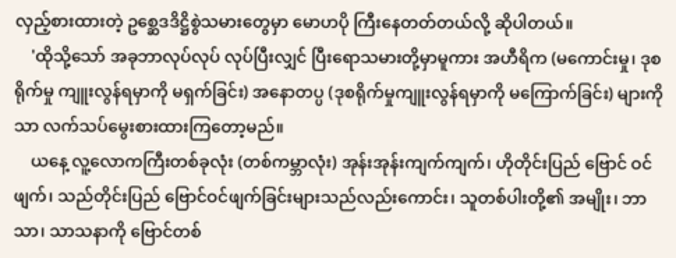လှည့်စားထားတဲ့ ဥစ္ဆေဒဒိဋ္ဌိစွဲသမားတွေမှာ မောဟပို ကြီးနေတတ်တယ်လို့ ဆိုပါတယ်။
    'ထိုသို့သော် အခုဘာလုပ်လုပ် လုပ်ပြီးလျှင် ပြီးရောသမားတို့မှာမူကား အဟီရိက (မကောင်းမှု၊ ဒုစရိုက်မှု ကျူးလွန်ရမှာကို မရှက်ခြင်း) အနောတပ္ပ (ဒုစရိုက်မှုကျူးလွန်ရမှာကို မကြောက်ခြင်း) များကိုသာ လက်သပ်မွေးစားထားကြတော့မည်။
    ယနေ့ လူ့လောကကြီးတစ်ခုလုံး (တစ်ကမ္ဘာလုံး) အုန်းအုန်းကျက်ကျက်၊ ဟိုတိုင်းပြည် ဗြောင် ဝင်ဖျက်၊ သည်တိုင်းပြည် ဗြောင်ဝင်ဖျက်ခြင်းများသည်လည်းကောင်း၊ သူတစ်ပါးတို့၏ အမျိုး၊ ဘာသာ၊ သာသနာကို ဗြောင်တစ်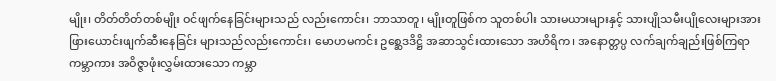မျိုး၊ တိတ်တိတ်တစ်မျိုး ဝင်ဖျက်နေခြင်းများသည် လည်းကောင်း၊ ဘာသာတူ၊ မျိုးတူဖြစ်က သူတစ်ပါး သားမယားများနှင့် သားပျိုသမီးပျိုလေးများအား ဖြားယောင်းဖျက်ဆီးနေခြင်း များသည်လည်းကောင်း၊ မောဟမကင်း ဥစ္ဆေဒဒိဋ္ဌိ အဆာသွင်းထားသော အဟိရိက၊ အနောတ္တပ္ပ လက်ချက်ချည်းဖြစ်ကြရာ ကမ္ဘာကား အဝိဇ္ဇာဖုံးလွှမ်းထားသော ကမ္ဘာ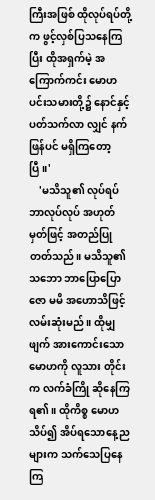ကြီးအဖြစ် ထိုလုပ်ရပ်တို့က ဖွင့်လှစ်ပြသနေကြပြီး ထိုအရှက်မဲ့ အကြောက်ကင်း မောဟပင်းသမားတို့၌ နောင်နှင့်ပတ်သက်လာ လျှင် နက်ဖြန်ပင် မရှိကြတော့ပြီ။'
    'မသိသူ၏ လုပ်ရပ် ဘာလုပ်လုပ် အဟုတ်မှတ်ဖြင့် အတည်ပြုတတ်သည်။ မသိသူ၏ သဘော ဘာပြောပြော ဇော မမိ အဟောသိဖြင့် လမ်းဆုံးမည်။ ထိုမျှဖျက် အားကောင်းသော မောဟကို လူသား တိုင်းက လက်ခံကြို ဆိုနေကြရ၏။ ထိုကိစ္စ မောဟသိပ်၍ အိပ်ရသောနေ့ညများက သက်သေပြနေ ကြ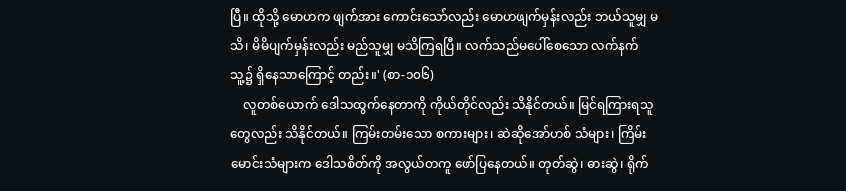ပြီ။ ထိုသို့ မောဟက ဖျက်အား ကောင်းသော်လည်း မောဟဖျက်မှန်းလည်း ဘယ်သူမျှ မသိ၊ မိမိပျက်မှန်းလည်း မည်သူမျှ မသိကြရပြီ။ လက်သည်မပေါ်စေသော လက်နက် သူ့၌ ရှိနေသာကြောင့် တည်း။' (စာ-၁၀၆)
    လူတစ်ယောက် ဒေါသထွက်နေတာကို ကိုယ်တိုင်လည်း သိနိုင်တယ်။ မြင်ရကြားရသူတွေလည်း သိနိုင်တယ်။ ကြမ်းတမ်းသော စကားများ၊ ဆဲဆိုအော်ဟစ် သံများ၊ ကြိမ်းမောင်းသံများက ဒေါသစိတ်ကို အလွယ်တကူ ဖော်ပြနေတယ်။ တုတ်ဆွဲ၊ ဓားဆွဲ၊ ရိုက်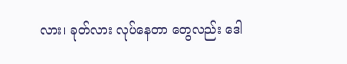လား၊ ခုတ်လား လုပ်နေတာ တွေလည်း ဒေါ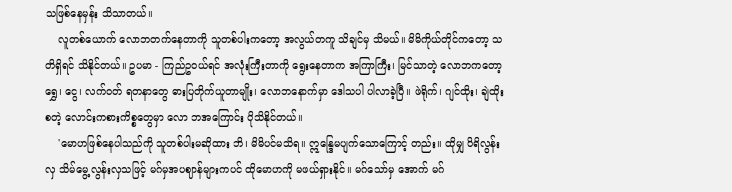သဖြစ်နေမှန်း သိသာတယ်။
    လူတစ်ယောက် လောဘတက်နေတာကို သူတစ်ပါးကတော့ အလွယ်တကူ သိချင်မှ သိမယ်။ မိမိကိုယ်တိုင်ကတော့ သတိရှိရင် သိနိုင်တယ်။ ဥပမာ - ကြည်ဥဝယ်ရင် အလုံးကြီးတာကို ရွေးနေတာက အကြာကြီး၊ မြင်သာတဲ့ လောဘကတော့ ရွှေ၊ ငွေ၊ လက်ဝတ် ရတနာတွေ ဓားပြတိုက်ယူတာမျိုး၊ လောဘနောက်မှာ ဒေါသပါ ပါလာခဲ့ပြီ။ ဖဲရိုက်၊ ဂျင်ထိုး၊ ချဲထိုး စတဲ့ လောင်းကစားကိစ္စတွေမှာ လော ဘအကြောင်း ပိုသိနိုင်တယ်။
    'မောဟဖြစ်နေပါသည်ကို သူတစ်ပါးမဆိုထား ဘိ၊ မိမိပင်မသိရ။ ဣန္ဒြေမပျက်သောကြောင့် တည်း။ ထိုမျှ ပိရိလွန်းလှ သိမ်မွေ့လွန်းလှသဖြင့် မဂ်မှအပဈာန်များကပင် ထိုမောဟကို မဖယ်ရှားနိုင်။ မဂ်သော်မှ အောက် မဂ်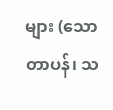များ (သောတာပန်၊ သ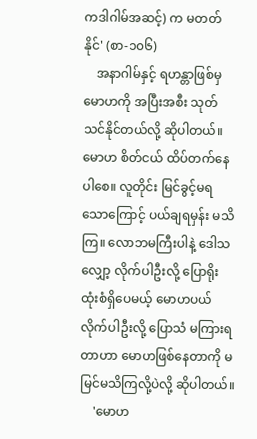ကဒါဂါမ်အဆင့်) က မတတ်နိုင်' (စာ-၁၀၆)
    အနာဂါမ်နှင့် ရဟန္တာဖြစ်မှ မောဟကို အပြီးအစီး သုတ်သင်နိုင်တယ်လို့ ဆိုပါတယ်။ မောဟ စိတ်ငယ် ထိပ်တက်နေပါစေ။ လူတိုင်း မြင်ခွင့်မရသောကြောင့် ပယ်ချရမှန်း မသိကြ။ လောဘမကြီးပါနဲ့ ဒေါသလျှော့ လိုက်ပါဦးလို့ ပြောရိုးထုံးစံရှိပေမယ့် မောဟပယ်လိုက်ပါဦးလို့ ပြောသံ မကြားရတာဟာ မောဟဖြစ်နေတာကို မမြင်မသိကြလို့ပဲလို့ ဆိုပါတယ်။
    'မောဟ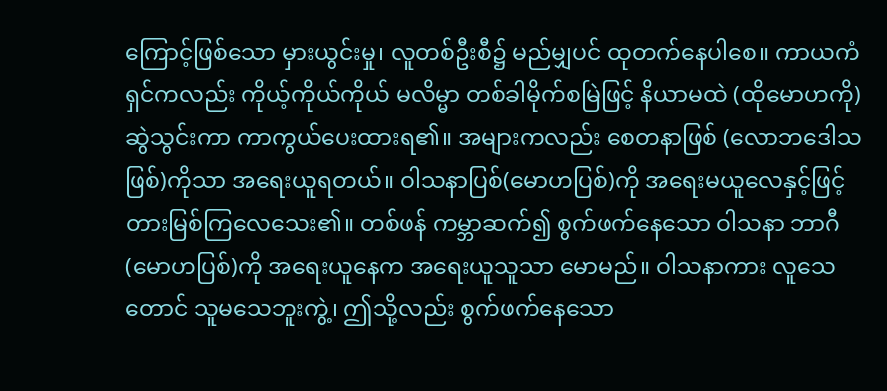ကြောင့်ဖြစ်သော မှားယွင်းမှု၊ လူတစ်ဦးစီ၌ မည်မျှပင် ထုတက်နေပါစေ။ ကာယကံရှင်ကလည်း ကိုယ့်ကိုယ်ကိုယ် မလိမ္မာ တစ်ခါမိုက်စမြဲဖြင့် နိယာမထဲ (ထိုမောဟကို) ဆွဲသွင်းကာ ကာကွယ်ပေးထားရ၏။ အများကလည်း စေတနာဖြစ် (လောဘဒေါသဖြစ်)ကိုသာ အရေးယူရတယ်။ ဝါသနာပြစ်(မောဟပြစ်)ကို အရေးမယူလေနှင့်ဖြင့် တားမြစ်ကြလေသေး၏။ တစ်ဖန် ကမ္ဘာဆက်၍ စွက်ဖက်နေသော ဝါသနာ ဘာဂီ(မောဟပြစ်)ကို အရေးယူနေက အရေးယူသူသာ မောမည်။ ဝါသနာကား လူသေတောင် သူမသေဘူးကွဲ့၊ ဤသို့လည်း စွက်ဖက်နေသော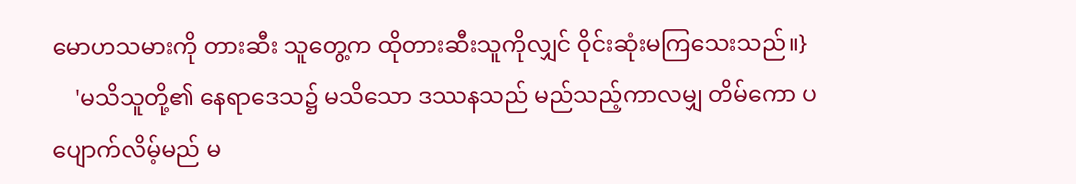မောဟသမားကို တားဆီး သူတွေ့က ထိုတားဆီးသူကိုလျှင် ဝိုင်းဆုံးမကြသေးသည်။}
    'မသိသူတို့၏ နေရာဒေသ၌ မသိသော ဒဿနသည် မည်သည့်ကာလမျှ တိမ်ကော ပပျောက်လိမ့်မည် မ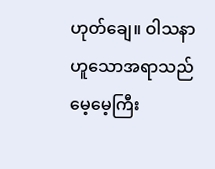ဟုတ်ချေ။ ဝါသနာဟူသောအရာသည် မေ့မေ့ကြီး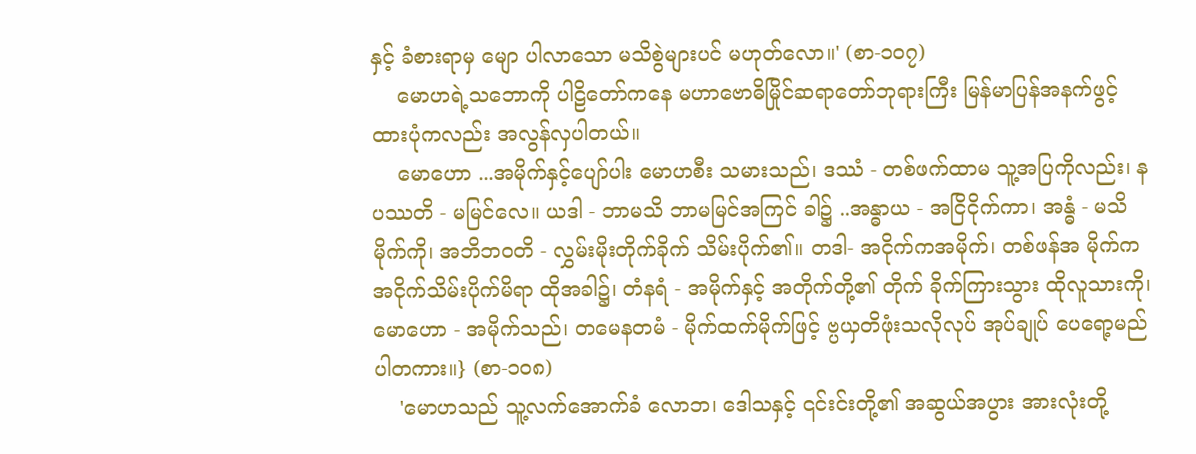နှင့် ခံစားရာမှ မျော ပါလာသော မသိစွဲများပင် မဟုတ်လော။' (စာ-၁၀၇)
    မောဟရဲ့သဘောကို ပါဠိတော်ကနေ မဟာဗောဓိမြိုင်ဆရာတော်ဘုရားကြီး မြန်မာပြန်အနက်ဖွင့် ထားပုံကလည်း အလွန်လှပါတယ်။
    မောဟော ...အမိုက်နှင့်ပျော်ပါး မောဟစီး သမားသည်၊ ဒဿံ - တစ်ဖက်ထာမ သူ့အပြကိုလည်း၊ နပဿတိ - မမြင်လေ။ ယဒါ - ဘာမသိ ဘာမမြင်အကြင် ခါ၌ ..အန္ဓာယ - အငြိငိုက်ကာ၊ အန္ဓံ - မသိမိုက်ကို၊ အဘိဘဝတိ - လွှမ်းမိုးတိုက်ခိုက် သိမ်းပိုက်၏။ တဒါ- အငိုက်ကအမိုက်၊ တစ်ဖန်အ မိုက်က အငိုက်သိမ်းပိုက်မိရာ ထိုအခါ၌၊ တံနရံ - အမိုက်နှင့် အတိုက်တို့၏ တိုက် ခိုက်ကြားသွား ထိုလူသားကို၊ မောဟော - အမိုက်သည်၊ တမေနတမံ - မိုက်ထက်မိုက်ဖြင့် ဗ္ပယှတိဖုံးသလိုလုပ် အုပ်ချုပ် ပေရော့မည်ပါတကား။} (စာ-၁၀၈)
    'မောဟသည် သူ့လက်အောက်ခံ လောဘ၊ ဒေါသနှင့် ၎င်းင်းတို့၏ အဆွယ်အပွား အားလုံးတို့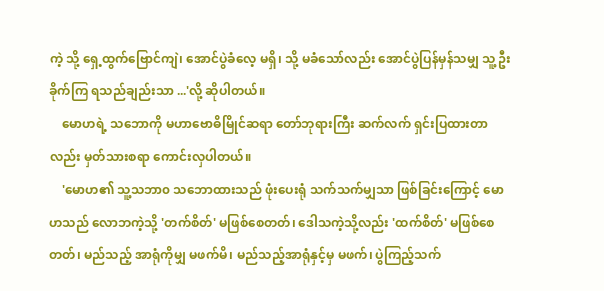ကဲ့ သို့ ရှေ့ထွက်ဗြောင်ကျဲ၊ အောင်ပွဲခံလေ့ မရှိ၊ သို့ မခံသော်လည်း အောင်ပွဲပြန်မှန်သမျှ သူ့ဦးခိုက်ကြ ရသည်ချည်းသာ ...'လို့ ဆိုပါတယ်။
    မောဟရဲ့ သဘောကို မဟာဗောဓိမြိုင်ဆရာ တော်ဘုရားကြီး ဆက်လက် ရှင်းပြထားတာလည်း မှတ်သားစရာ ကောင်းလှပါတယ်။
    'မောဟ၏ သူ့သဘာ၀ သဘောထားသည် ဖုံးပေးရုံ သက်သက်မျှသာ ဖြစ်ခြင်းကြောင့် မောဟသည် လောဘကဲ့သို့ 'တက်စိတ်' မဖြစ်စေတတ်၊ ဒေါသကဲ့သို့လည်း 'ထက်စိတ်' မဖြစ်စေတတ်၊ မည်သည့် အာရုံကိုမျှ မဖက်မိ၊ မည်သည့်အာရုံနှင့်မှ မဖက်၊ ပွဲကြည့်သက်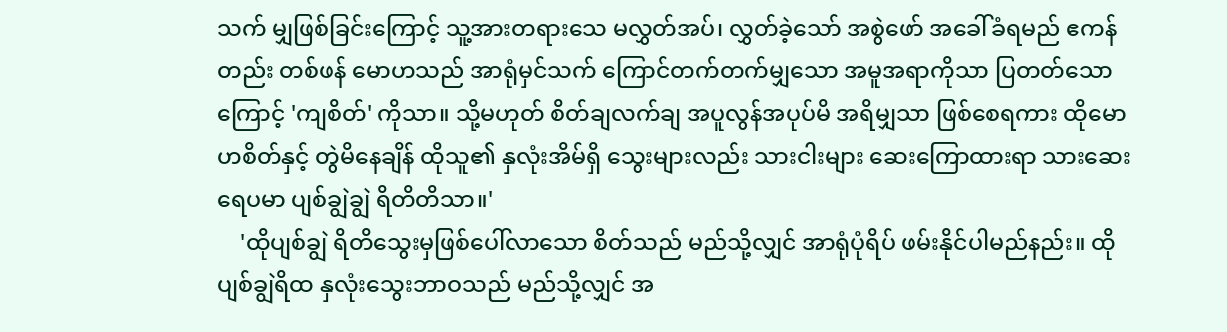သက် မျှဖြစ်ခြင်းကြောင့် သူ့အားတရားသေ မလွှတ်အပ်၊ လွှတ်ခဲ့သော် အစွဲဖော် အခေါ်ခံရမည် ဧကန်တည်း တစ်ဖန် မောဟသည် အာရုံမှင်သက် ကြောင်တက်တက်မျှသော အမူအရာကိုသာ ပြတတ်သောကြောင့် 'ကျစိတ်' ကိုသာ။ သို့မဟုတ် စိတ်ချလက်ချ အပူလွန်အပုပ်မိ အရိမျှသာ ဖြစ်စေရကား ထိုမောဟစိတ်နှင့် တွဲမိနေချိန် ထိုသူ၏ နှလုံးအိမ်ရှိ သွေးများလည်း သားငါးများ ဆေးကြောထားရာ သားဆေးရေပမာ ပျစ်ချွဲချွဲ ရိတိတိသာ။'
    'ထိုပျစ်ချွဲ ရိတိသွေးမှဖြစ်ပေါ်လာသော စိတ်သည် မည်သို့လျှင် အာရုံပုံရိပ် ဖမ်းနိုင်ပါမည်နည်း။ ထိုပျစ်ချွဲရိထ နှလုံးသွေးဘာဝသည် မည်သို့လျှင် အ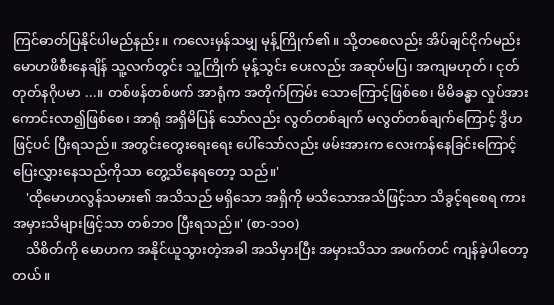ကြင်ဓာတ်ပြနိုင်ပါမည်နည်း။ ကလေးမှန်သမျှ မုန့်ကြိုက်၏။ သို့တစေလည်း အိပ်ချင်ငိုက်မည်း မောဟဖိစီးနေချိန် သူ့လက်တွင်း သူ့ကြိုက် မုန့်သွင်း ပေးလည်း အဆုပ်မပြ၊ အကျမဟုတ်၊ ငုတ်တုတ်နဂိုပမာ ...။ တစ်ဖန်တစ်ဖက် အာရုံက အတိုက်ကြမ်း သောကြောင့်ဖြစ်စေ၊ မိမိခန္ဓာ လှုပ်အားကောင်းလာ၍ဖြစ်စေ၊ အာရုံ အရှိမိပြန် သော်လည်း လွတ်တစ်ချက် မလွတ်တစ်ချက်ကြောင့် ဒွိဟဖြင့်ပင် ပြီးရသည်။ အတွင်းတွေးရေးရေး ပေါ်သော်လည်း ဖမ်းအားက လေးကန်နေခြင်းကြောင့် ပြေးလွှားနေသည်ကိုသာ တွေ့သိနေရတော့ သည်။'
    'ထိုမောဟလွန်သမား၏ အသိသည် မရှိသော အရှိကို မသိသောအသိဖြင့်သာ သိခွင့်ရစေရ ကား အမှားသိများဖြင့်သာ တစ်ဘ၀ ပြီးရသည်။' (စာ-၁၁၀)
    သိစိတ်ကို မောဟက အနိုင်ယူသွားတဲ့အခါ အသိမှားပြီး အမှားသိသာ အဖက်တင် ကျန်ခဲ့ပါတော့တယ်။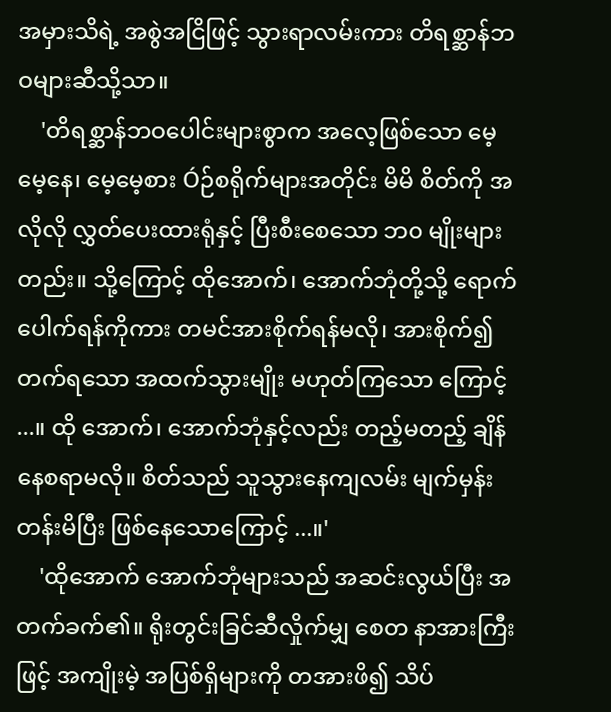အမှားသိရဲ့ အစွဲအငြိဖြင့် သွားရာလမ်းကား တိရစ္ဆာန်ဘဝများဆီသို့သာ။
    'တိရစ္ဆာန်ဘဝပေါင်းများစွာက အလေ့ဖြစ်သော မေ့မေ့နေ၊ မေ့မေ့စား Óဉ်စရိုက်များအတိုင်း မိမိ စိတ်ကို အလိုလို လွှတ်ပေးထားရုံနှင့် ပြီးစီးစေသော ဘ၀ မျိုးများတည်း။ သို့ကြောင့် ထိုအောက်၊ အောက်ဘုံတို့သို့ ရောက်ပေါက်ရန်ကိုကား တမင်အားစိုက်ရန်မလို၊ အားစိုက်၍တက်ရသော အထက်သွားမျိုး မဟုတ်ကြသော ကြောင့် ...။ ထို အောက်၊ အောက်ဘုံနှင့်လည်း တည့်မတည့် ချိန်နေစရာမလို။ စိတ်သည် သူသွားနေကျလမ်း မျက်မှန်းတန်းမိပြီး ဖြစ်နေသောကြောင့် ...။'
    'ထိုအောက် အောက်ဘုံများသည် အဆင်းလွယ်ပြီး အတက်ခက်၏။ ရိုးတွင်းခြင်ဆီလှိုက်မျှ စေတ နာအားကြီးဖြင့် အကျိုးမဲ့ အပြစ်ရှိများကို တအားဖိ၍ သိပ်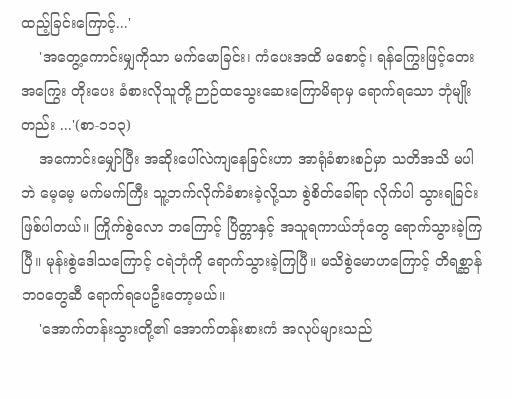ထည့်ခြင်းကြောင့်...'
    'အတွေ့ကောင်းမျှကိုသာ မက်မောခြင်း၊ ကံပေးအထိ မစောင့်၊ ရန်ကြွေးဖြင့်တေး အကြွေး တိုးပေး ခံစားလိုသူတို့ ဉာဉ်ထသွေးဆေးကြောမိရာမှ ရောက်ရသော ဘုံမျိုးတည်း ...'(စာ-၁၁၃)
    အကောင်းမျှော်ပြီး အဆိုးပေါ်လဲကျနေခြင်းဟာ အာရုံခံစားစဉ်မှာ သတိအသိ မပါဘဲ မေ့မေ့ မက်မက်ကြီး သူ့ဘက်လိုက်ခံစားခဲ့လို့သာ စွဲစိတ်ခေါ်ရာ လိုက်ပါ သွားရခြင်းဖြစ်ပါတယ်။ ကြိုက်စွဲလော ဘကြောင့် ပြိတ္တာနှင့် အသူရကာယ်ဘုံတွေ ရောက်သွားခဲ့ကြပြီ။ မုန်းစွဲဒေါသကြောင့် ငရဲဘုံကို ရောက်သွားခဲ့ကြပြီ။ မသိစွဲမောဟကြောင့် တိရစ္ဆာန်ဘဝတွေဆီ ရောက်ရပေဦးတော့မယ်။
    'အောက်တန်းသွားတို့၏ အောက်တန်းစားကံ အလုပ်များသည်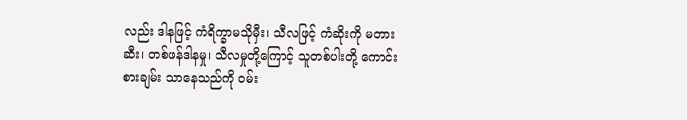လည်း ဒါနဖြင့် ကံရိက္ခာမသိုမှီး၊ သီလဖြင့် ကံဆိုးကို မတားဆီး၊ တစ်ဖန်ဒါနမှု၊ သီလမှုတို့ကြောင့် သူတစ်ပါးတို့ ကောင်းစားချမ်း သာနေသည်ကို ဝမ်း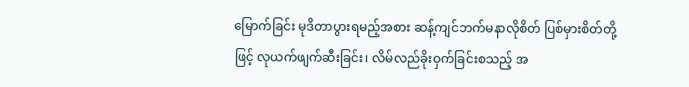မြောက်ခြင်း မုဒိတာပွားရမည့်အစား ဆန့်ကျင်ဘက်မနာလိုစိတ် ပြစ်မှားစိတ်တို့ဖြင့် လုယက်ဖျက်ဆီးခြင်း၊ လိမ်လည်ခိုးဝှက်ခြင်းစသည့် အ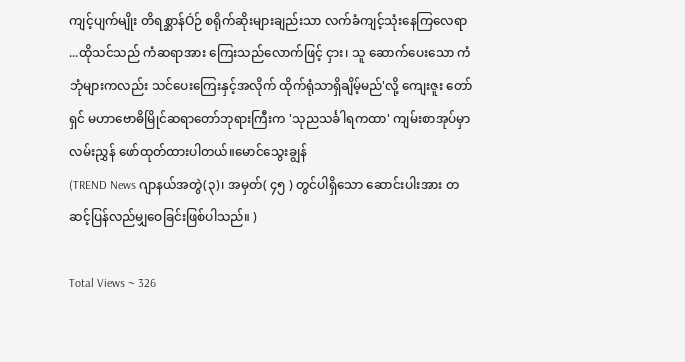ကျင့်ပျက်မျိုး တိရစ္ဆာန်Óဉ် စရိုက်ဆိုးများချည်းသာ လက်ခံကျင့်သုံးနေကြလေရာ ...ထိုသင်သည် ကံဆရာအား ကြေးသည်လောက်ဖြင့် ငှား၊ သူ ဆောက်ပေးသော ကံဘုံများကလည်း သင်ပေးကြေးနှင့်အလိုက် ထိုက်ရုံသာရှိချိမ့်မည်'လို့ ကျေးဇူး တော်ရှင် မဟာဗောဓိမြိုင်ဆရာတော်ဘုရားကြီးက 'သုညသင်္ခါရကထာ' ကျမ်းစာအုပ်မှာ လမ်းညွှန် ဖော်ထုတ်ထားပါတယ်။မောင်သွေးချွန်
(TREND News ဂျာနယ်အတွဲ(၃)၊ အမှတ်( ၄၅ ) တွင်ပါရှိသော ဆောင်းပါးအား တဆင့်ပြန်လည်မျှဝေခြင်းဖြစ်ပါသည်။ )

Total Views ~ 326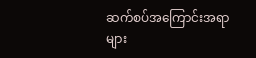ဆက်စပ်အကြောင်းအရာများ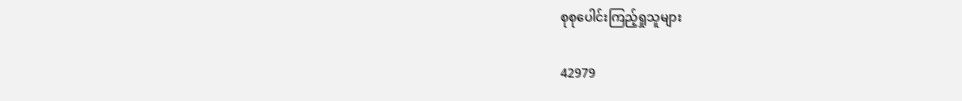စုစုပေါင်းကြည့်ရှုသူများ

42979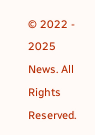© 2022 - 2025 News. All Rights Reserved.